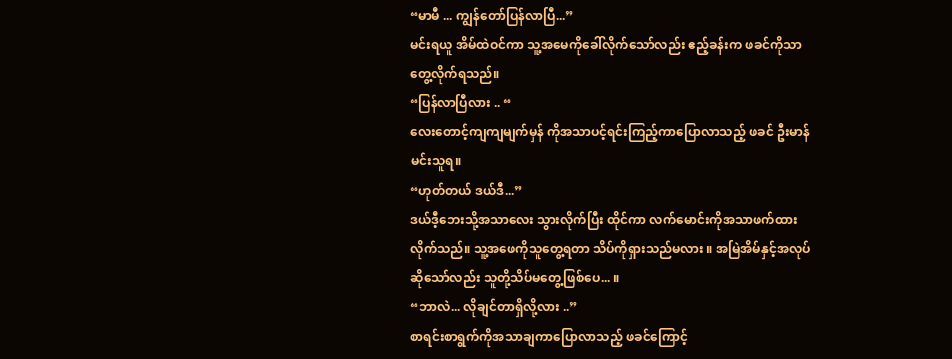“မာမီ ... ကျွန်တော်ပြန်လာပြီ...”
မင်းရယူ အိမ်ထဲဝင်ကာ သူ့အမေကိုခေါ်လိုက်သော်လည်း ဧည့်ခန်းက ဖခင်ကိုသာတွေ့လိုက်ရသည်။
“ပြန်လာပြီလား .. “
လေးတောင့်ကျကျမျက်မှန် ကိုအသာပင့်ရင်းကြည့်ကာပြောလာသည့် ဖခင် ဦးမာန်မင်းသူရ။
“ဟုတ်တယ် ဒယ်ဒီ...”
ဒယ်ဒီ့ဘေးသို့အသာလေး သွားလိုက်ပြီး ထိုင်ကာ လက်မောင်းကိုအသာဖက်ထားလိုက်သည်။ သူ့အဖေကိုသူတွေ့ရတာ သိပ်ကိုရှားသည်မလား ။ အမြဲအိမ်နှင့်အလုပ်ဆိုသော်လည်း သူတို့သိပ်မတွေ့ဖြစ်ပေ... ။
“ဘာလဲ... လိုချင်တာရှိလို့လား ..”
စာရင်းစာရွက်ကိုအသာချကာပြောလာသည့် ဖခင်ကြောင့်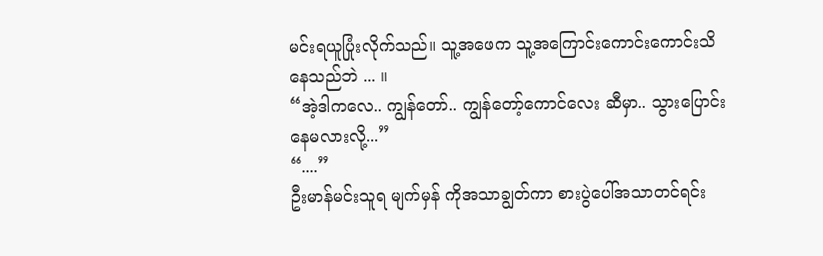မင်းရယူပြုံးလိုက်သည်။ သူ့အဖေက သူ့အကြောင်းကောင်းကောင်းသိနေသည်ဘဲ ... ။
“အဲ့ဒါကလေ.. ကျွန်တော်.. ကျွန်တော့်ကောင်လေး ဆီမှာ.. သွားပြောင်းနေမလားလို့...”
“....”
ဦးမာန်မင်းသူရ မျက်မှန် ကိုအသာချွတ်ကာ စားပွဲပေါ်အသာတင်ရင်း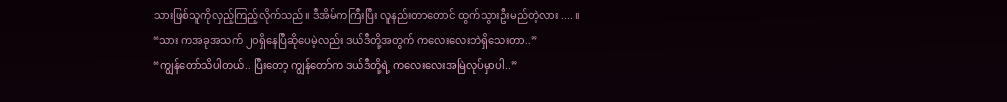သားဖြစ်သူကိုလှည့်ကြည့်လိုက်သည်။ ဒီအိမ်ကကြီးပြီး လူနည်းတာတောင် ထွက်သွားဦးမည်တဲ့လား .... ။
“သား ကအခုအသက် ၂၀ရှိနေပြီဆိုပေမဲ့လည်း ဒယ်ဒီတို့အတွက် ကလေးလေးဘဲရှိသေးတာ..”
“ကျွန်တော်သိပါတယ်.. ပြီးတော့ ကျွန်တော်က ဒယ်ဒီတို့ရဲ့ ကလေးလေးအမြဲလုပ်မှာပါ..”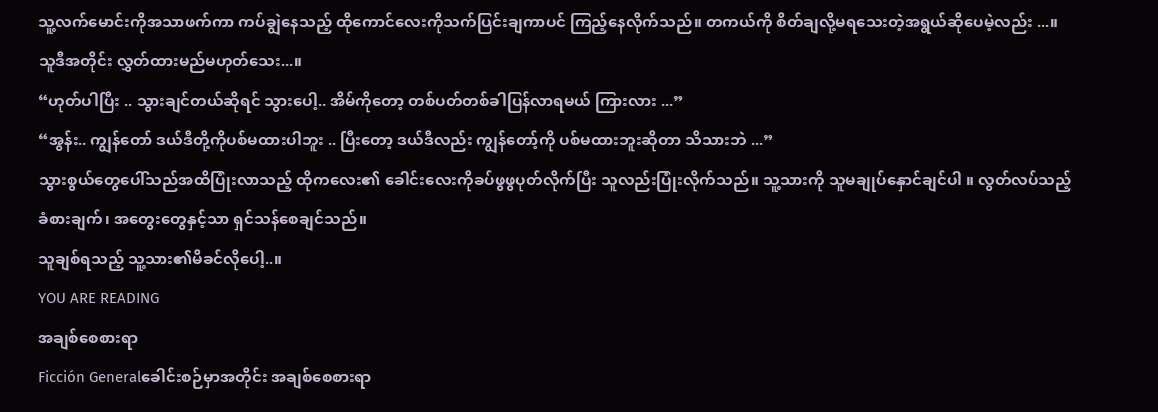သူ့လက်မောင်းကိုအသာဖက်ကာ ကပ်ချွဲနေသည့် ထိုကောင်လေးကိုသက်ပြင်းချကာပင် ကြည့်နေလိုက်သည်။ တကယ်ကို စိတ်ချလို့မရသေးတဲ့အရွယ်ဆိုပေမဲ့လည်း ...။ သူဒီအတိုင်း လွှတ်ထားမည်မဟုတ်သေး...။
“ဟုတ်ပါပြီး .. သွားချင်တယ်ဆိုရင် သွားပေါ့.. အိမ်ကိုတော့ တစ်ပတ်တစ်ခါပြန်လာရမယ် ကြားလား ...”
“အွန်း.. ကျွန်တော် ဒယ်ဒီတို့ကိုပစ်မထားပါဘူး .. ပြီးတော့ ဒယ်ဒီလည်း ကျွန်တော့်ကို ပစ်မထားဘူးဆိုတာ သိသားဘဲ ...”
သွားစွယ်တွေပေါ်သည်အထိပြုံးလာသည့် ထိုကလေး၏ ခေါင်းလေးကိုခပ်ဖွဖွပုတ်လိုက်ပြီး သူလည်းပြုံးလိုက်သည်။ သူ့သားကို သူမချုပ်နှောင်ချင်ပါ ။ လွတ်လပ်သည့်ခံစားချက်၊ အတွေးတွေနှင့်သာ ရှင်သန်စေချင်သည်။
သူချစ်ရသည့် သူ့သား၏မိခင်လိုပေါ့..။
YOU ARE READING
အချစ်စေစားရာ
Ficción Generalခေါင်းစဉ်မှာအတိုင်း အချစ်စေစားရာ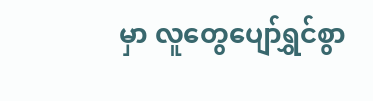မှာ လူတွေပျော်ရွှင်စွာ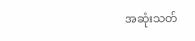အဆုံးသတ်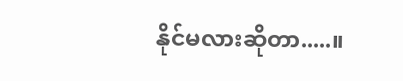နိုင်မလားဆိုတာ.....။